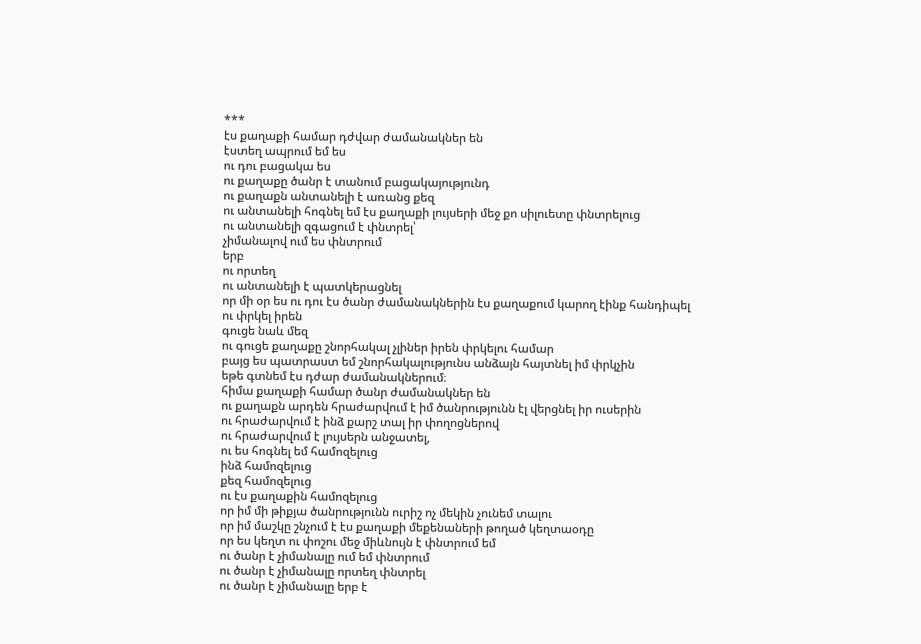***
էս քաղաքի համար դժվար ժամանակներ են
էստեղ ապրում եմ ես
ու դու բացակա ես
ու քաղաքը ծանր է տանում բացակայությունդ
ու քաղաքն անտանելի է առանց քեզ
ու անտանելի հոգնել եմ էս քաղաքի լույսերի մեջ քո սիլուետը փնտրելուց
ու անտանելի զգացում է փնտրել՝
չիմանալով ում ես փնտրում
երբ
ու որտեղ
ու անտանելի է պատկերացնել
որ մի օր ես ու դու էս ծանր ժամանակներին էս քաղաքում կարող էինք հանդիպել
ու փրկել իրեն
գուցե նաև մեզ
ու գուցե քաղաքը շնորհակալ չլիներ իրեն փրկելու համար
բայց ես պատրաստ եմ շնորհակալությունս անձայն հայտնել իմ փրկչին
եթե գտնեմ էս դժար ժամանակներում։
հիմա քաղաքի համար ծանր ժամանակներ են
ու քաղաքն արդեն հրաժարվում է իմ ծանրությունն էլ վերցնել իր ուսերին
ու հրաժարվում է ինձ քարշ տալ իր փողոցներով
ու հրաժարվում է լույսերն անջատել,
ու ես հոգնել եմ համոզելուց
ինձ համոզելուց
քեզ համոզելուց
ու էս քաղաքին համոզելուց
որ իմ մի թիքյա ծանրությունն ուրիշ ոչ մեկին չունեմ տալու
որ իմ մաշկը շնչում է էս քաղաքի մեքենաների թողած կեղտաօդը
որ ես կեղտ ու փոշու մեջ միևնույն է փնտրում եմ
ու ծանր է չիմանալը ում եմ փնտրում
ու ծանր է չիմանալը որտեղ փնտրել
ու ծանր է չիմանալը երբ է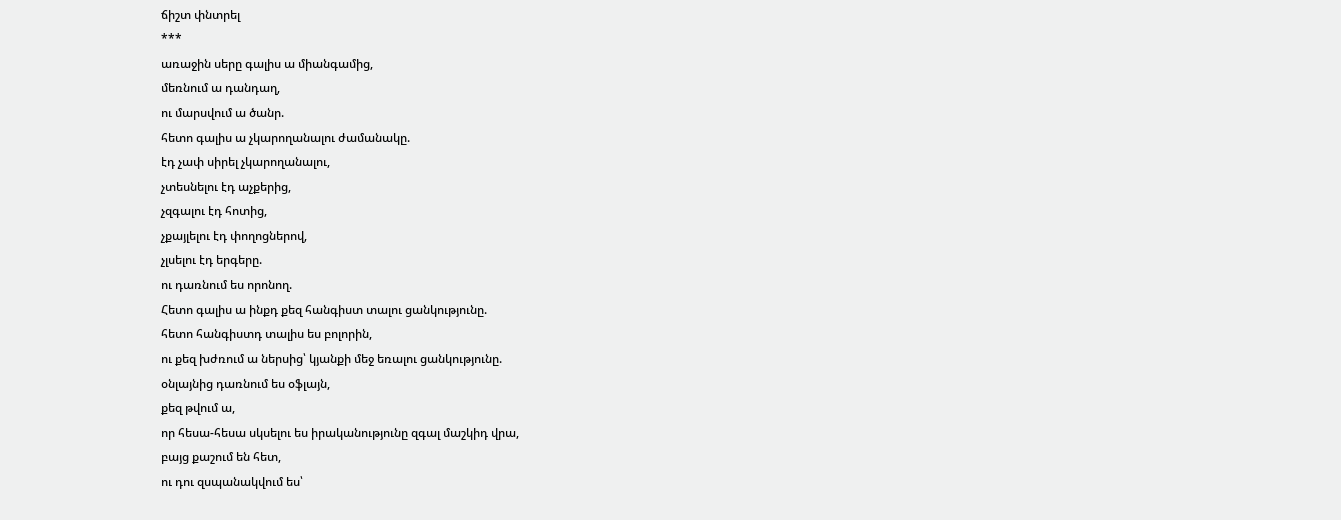ճիշտ փնտրել
***
առաջին սերը գալիս ա միանգամից,
մեռնում ա դանդաղ,
ու մարսվում ա ծանր.
հետո գալիս ա չկարողանալու ժամանակը.
էդ չափ սիրել չկարողանալու,
չտեսնելու էդ աչքերից,
չզգալու էդ հոտից,
չքայլելու էդ փողոցներով,
չլսելու էդ երգերը.
ու դառնում ես որոնող.
Հետո գալիս ա ինքդ քեզ հանգիստ տալու ցանկությունը.
հետո հանգիստդ տալիս ես բոլորին,
ու քեզ խժռում ա ներսից՝ կյանքի մեջ եռալու ցանկությունը.
օնլայնից դառնում ես օֆլայն,
քեզ թվում ա,
որ հեսա-հեսա սկսելու ես իրականությունը զգալ մաշկիդ վրա,
բայց քաշում են հետ,
ու դու զսպանակվում ես՝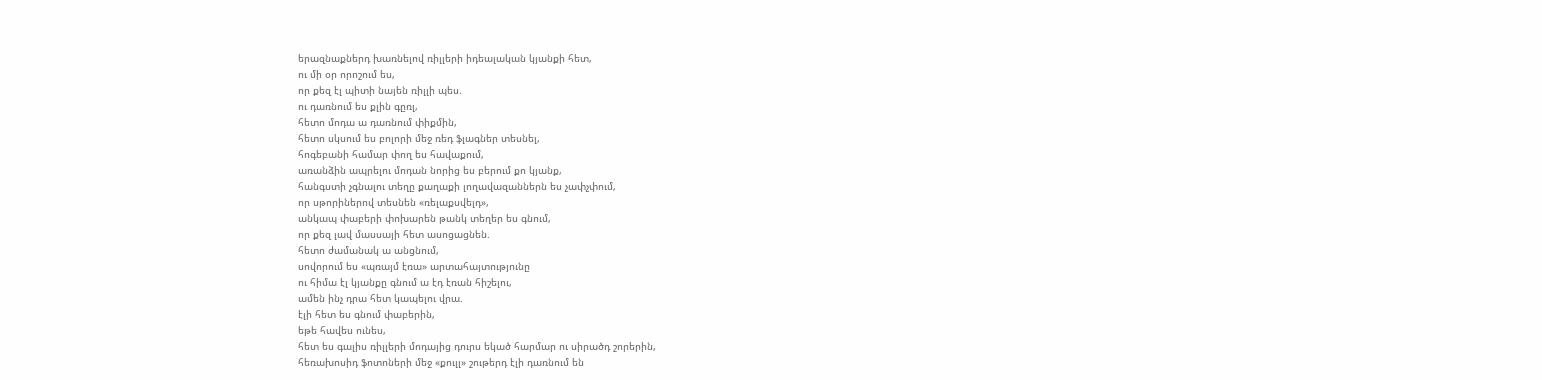երազնաքներդ խառնելով ռիլլերի իդեալական կյանքի հետ,
ու մի օր որոշում ես,
որ քեզ էլ պիտի նայեն ռիլլի պես.
ու դառնում ես քլին գըռլ,
հետո մոդա ա դառնում փիքմին,
հետո սկսում ես բոլորի մեջ ռեդ ֆլագներ տեսնել,
հոգեբանի համար փող ես հավաքում,
առանձին ապրելու մոդան նորից ես բերում քո կյանք,
հանգստի չգնալու տեղը քաղաքի լողավազաններն ես չափչփում,
որ սթորիներով տեսնեն «ռելաքսվելդ»,
անկապ փաբերի փոխարեն թանկ տեղեր ես գնում,
որ քեզ լավ մասսայի հետ ասոցացնեն.
հետո ժամանակ ա անցնում,
սովորում ես «պռայմ էռա» արտահայտությունը
ու հիմա էլ կյանքը գնում ա էդ էռան հիշելու,
ամեն ինչ դրա հետ կապելու վրա.
էլի հետ ես գնում փաբերին,
եթե հավես ունես,
հետ ես գալիս ռիլլերի մոդայից դուրս եկած հարմար ու սիրածդ շորերին,
հեռախոսիդ ֆոտոների մեջ «քուլլ» շութերդ էլի դառնում են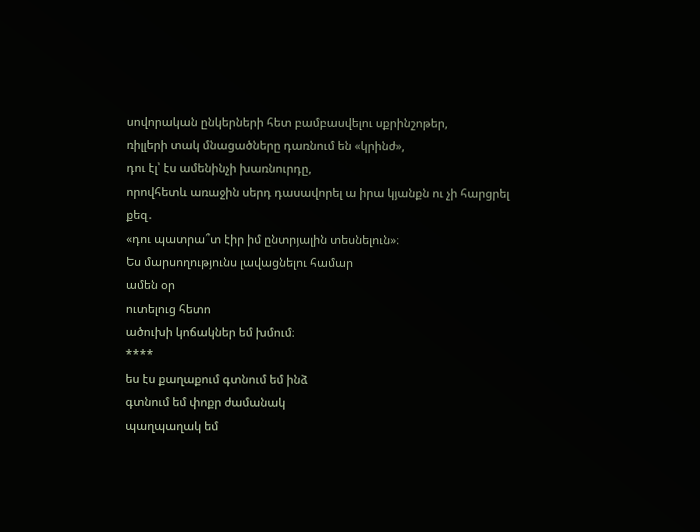սովորական ընկերների հետ բամբասվելու սքրինշոթեր,
ռիլլերի տակ մնացածները դառնում են «կրինժ»,
դու էլ՝ էս ամենինչի խառնուրդը,
որովհետև առաջին սերդ դասավորել ա իրա կյանքն ու չի հարցրել քեզ․
«դու պատրա՞տ էիր իմ ընտրյալին տեսնելուն»։
Ես մարսողությունս լավացնելու համար
ամեն օր
ուտելուց հետո
ածուխի կոճակներ եմ խմում։
****
ես էս քաղաքում գտնում եմ ինձ
գտնում եմ փոքր ժամանակ
պաղպաղակ եմ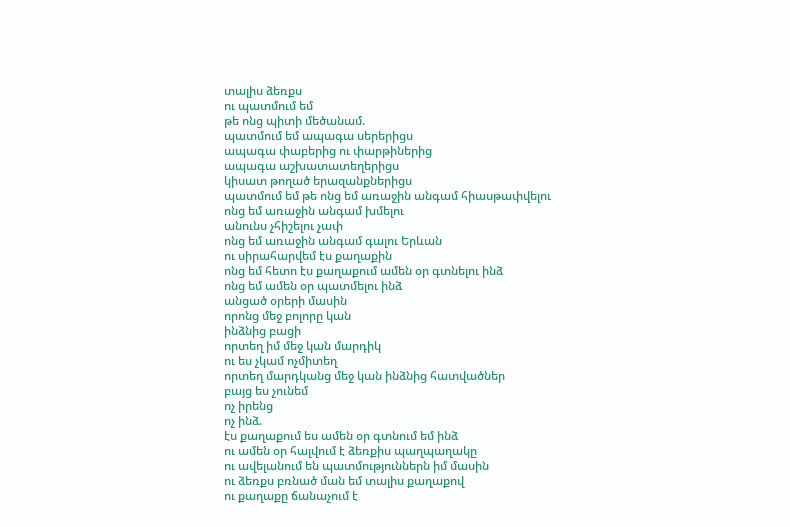տալիս ձեռքս
ու պատմում եմ
թե ոնց պիտի մեծանամ.
պատմում եմ ապագա սերերիցս
ապագա փաբերից ու փարթիներից
ապագա աշխատատեղերիցս
կիսատ թողած երազանքներիցս
պատմում եմ թե ոնց եմ առաջին անգամ հիասթափվելու
ոնց եմ առաջին անգամ խմելու
անունս չհիշելու չափ
ոնց եմ առաջին անգամ գալու Երևան
ու սիրահարվեմ էս քաղաքին
ոնց եմ հետո էս քաղաքում ամեն օր գտնելու ինձ
ոնց եմ ամեն օր պատմելու ինձ
անցած օրերի մասին
որոնց մեջ բոլորը կան
ինձնից բացի
որտեղ իմ մեջ կան մարդիկ
ու ես չկամ ոչմիտեղ
որտեղ մարդկանց մեջ կան ինձնից հատվածներ
բայց ես չունեմ
ոչ իրենց
ոչ ինձ.
էս քաղաքում ես ամեն օր գտնում եմ ինձ
ու ամեն օր հալվում է ձեռքիս պաղպաղակը
ու ավելանում են պատմություններն իմ մասին
ու ձեռքս բռնած ման եմ տալիս քաղաքով
ու քաղաքը ճանաչում է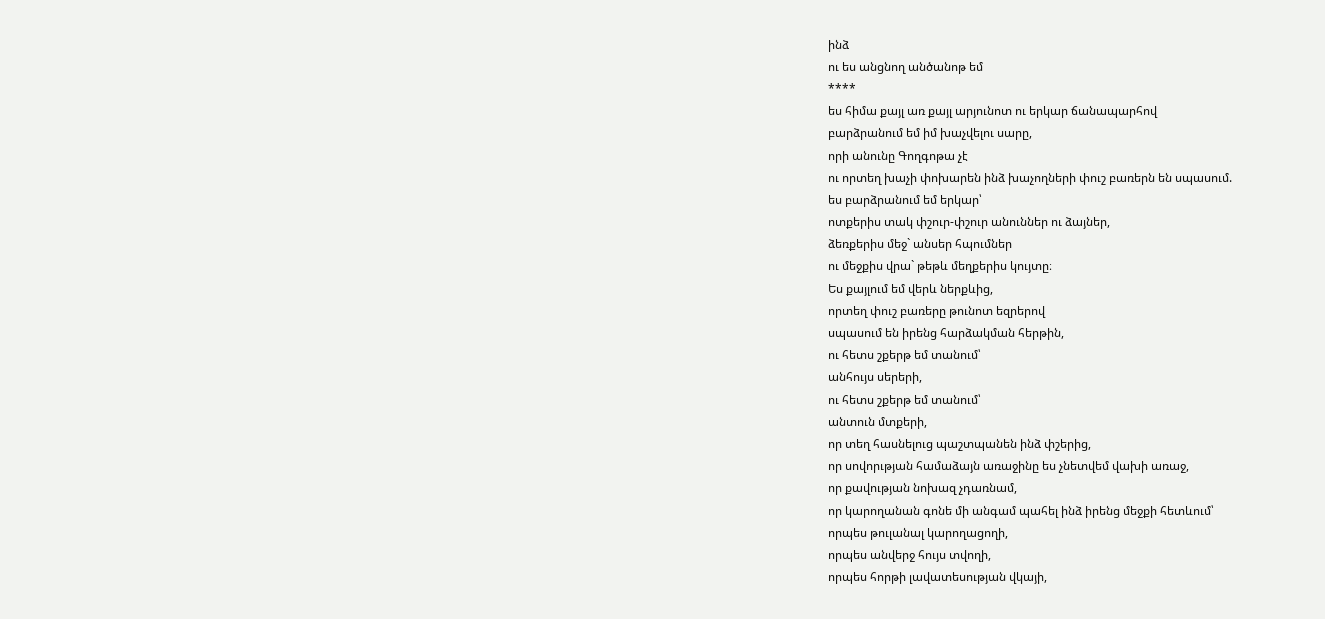ինձ
ու ես անցնող անծանոթ եմ
****
ես հիմա քայլ առ քայլ արյունոտ ու երկար ճանապարհով
բարձրանում եմ իմ խաչվելու սարը,
որի անունը Գողգոթա չէ
ու որտեղ խաչի փոխարեն ինձ խաչողների փուշ բառերն են սպասում.
ես բարձրանում եմ երկար՝
ոտքերիս տակ փշուր-փշուր անուններ ու ձայներ,
ձեռքերիս մեջ` անսեր հպումներ
ու մեջքիս վրա` թեթև մեղքերիս կույտը։
Ես քայլում եմ վերև ներքևից,
որտեղ փուշ բառերը թունոտ եզրերով
սպասում են իրենց հարձակման հերթին,
ու հետս շքերթ եմ տանում՝
անհույս սերերի,
ու հետս շքերթ եմ տանում՝
անտուն մտքերի,
որ տեղ հասնելուց պաշտպանեն ինձ փշերից,
որ սովորւթյան համաձայն առաջինը ես չնետվեմ վախի առաջ,
որ քավության նոխազ չդառնամ,
որ կարողանան գոնե մի անգամ պահել ինձ իրենց մեջքի հետևում՝
որպես թուլանալ կարողացողի,
որպես անվերջ հույս տվողի,
որպես հորթի լավատեսության վկայի,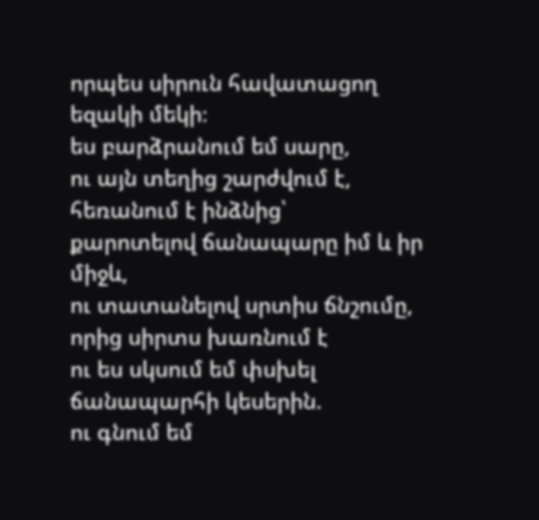որպես սիրուն հավատացող եզակի մեկի։
ես բարձրանում եմ սարը,
ու այն տեղից շարժվում է,
հեռանում է ինձնից՝
քարոտելով ճանապարը իմ և իր միջև,
ու տատանելով սրտիս ճնշումը,
որից սիրտս խառնում է
ու ես սկսում եմ փսխել ճանապարհի կեսերին.
ու գնում եմ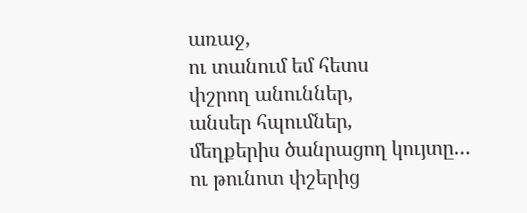առաջ,
ու տանում եմ հետս
փշրող անուններ,
անսեր հպումներ,
մեղքերիս ծանրացող կույտը…
ու թունոտ փշերից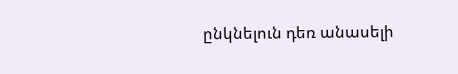ընկնելուն դեռ անասելի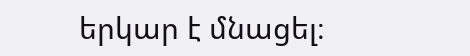երկար է մնացել։